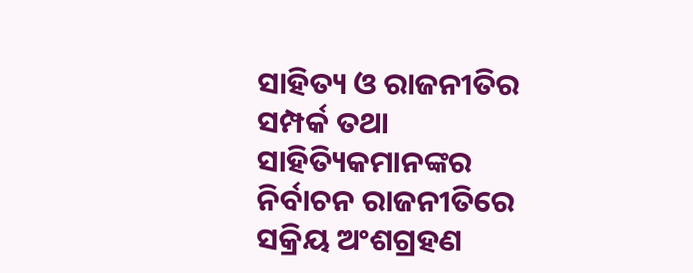ସାହିତ୍ୟ ଓ ରାଜନୀତିର ସମ୍ପର୍କ ତଥା ସାହିତ୍ୟିକମାନଙ୍କର ନିର୍ବାଚନ ରାଜନୀତିରେ ସକ୍ରିୟ ଅଂଶଗ୍ରହଣ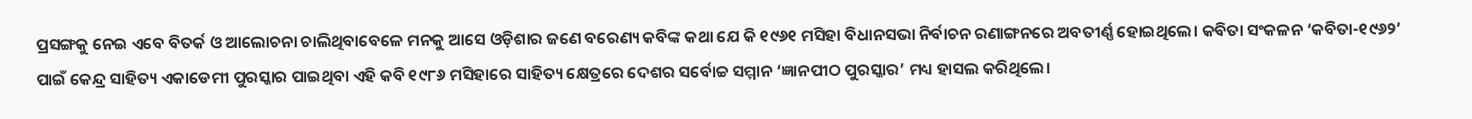ପ୍ରସଙ୍ଗକୁ ନେଇ ଏବେ ବିତର୍କ ଓ ଆଲୋଚନା ଚାଲିଥିବାବେଳେ ମନକୁ ଆସେ ଓଡ଼ିଶାର ଜଣେ ବରେଣ୍ୟ କବିଙ୍କ କଥା ଯେ କି ୧୯୬୧ ମସିହା ବିଧାନସଭା ନିର୍ବାଚନ ରଣାଙ୍ଗନରେ ଅବତୀର୍ଣ୍ଣ ହୋଇଥିଲେ। କବିତା ସଂକଳନ ‘କବିତା-୧୯୬୨’ ପାଇଁ କେନ୍ଦ୍ର ସାହିତ୍ୟ ଏକାଡେମୀ ପୁରସ୍କାର ପାଇଥିବା ଏହି କବି ୧୯୮୬ ମସିହାରେ ସାହିତ୍ୟ କ୍ଷେତ୍ରରେ ଦେଶର ସର୍ବୋଚ୍ଚ ସମ୍ମାନ ‘ଜ୍ଞାନପୀଠ ପୁରସ୍କାର’ ମଧ୍ୟ ହାସଲ କରିଥିଲେ।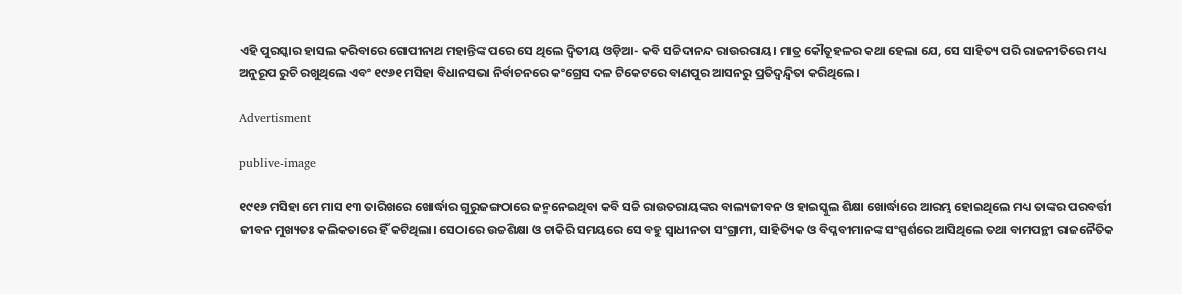ଏହି ପୁରସ୍କାର ହାସଲ କରିବାରେ ଗୋପୀନାଥ ମହାନ୍ତିଙ୍କ ପରେ ସେ ଥିଲେ ଦ୍ଵିତୀୟ ଓଡ଼ିଆ- କବି ସଚ୍ଚିଦାନନ୍ଦ ରାଉରରାୟ। ମାତ୍ର କୌତୂହଳର କଥା ହେଲା ଯେ, ସେ ସାହିତ୍ୟ ପରି ରାଜନୀତିରେ ମଧ୍ୟ ଅନୁରୂପ ରୁଚି ରଖୁଥିଲେ ଏବଂ ୧୯୬୧ ମସିହା ବିଧାନସଭା ନିର୍ବାଚନରେ କଂଗ୍ରେସ ଦଳ ଟିକେଟରେ ବାଣପୁର ଆସନରୁ ପ୍ରତିଦ୍ଵନ୍ଦ୍ୱିତା କରିଥିଲେ।

Advertisment

publive-image

୧୯୧୬ ମସିହା ମେ ମାସ ୧୩ ତାରିଖରେ ଖୋର୍ଦ୍ଧାର ଗୁରୁଜଙ୍ଗଠାରେ ଜନ୍ମନେଇଥିବା କବି ସଚ୍ଚି ରାଉତରାୟଙ୍କର ବାଲ୍ୟଜୀବନ ଓ ହାଇସ୍କୁଲ ଶିକ୍ଷା ଖୋର୍ଦ୍ଧାରେ ଆରମ୍ଭ ହୋଇଥିଲେ ମଧ୍ୟ ତାଙ୍କର ପରବର୍ତ୍ତୀ ଜୀବନ ମୁଖ୍ୟତଃ କଲିକତାରେ ହିଁ କଟିଥିଲା। ସେଠାରେ ଉଚ୍ଚଶିକ୍ଷା ଓ ଚାକିରି ସମୟରେ ସେ ବହୁ ସ୍ୱାଧୀନତା ସଂଗ୍ରାମୀ, ସାହିତ୍ୟିକ ଓ ବିପ୍ଳବୀମାନଙ୍କ ସଂସ୍ପର୍ଶରେ ଆସିଥିଲେ ତଥା ବାମପନ୍ଥୀ ରାଜନୈତିକ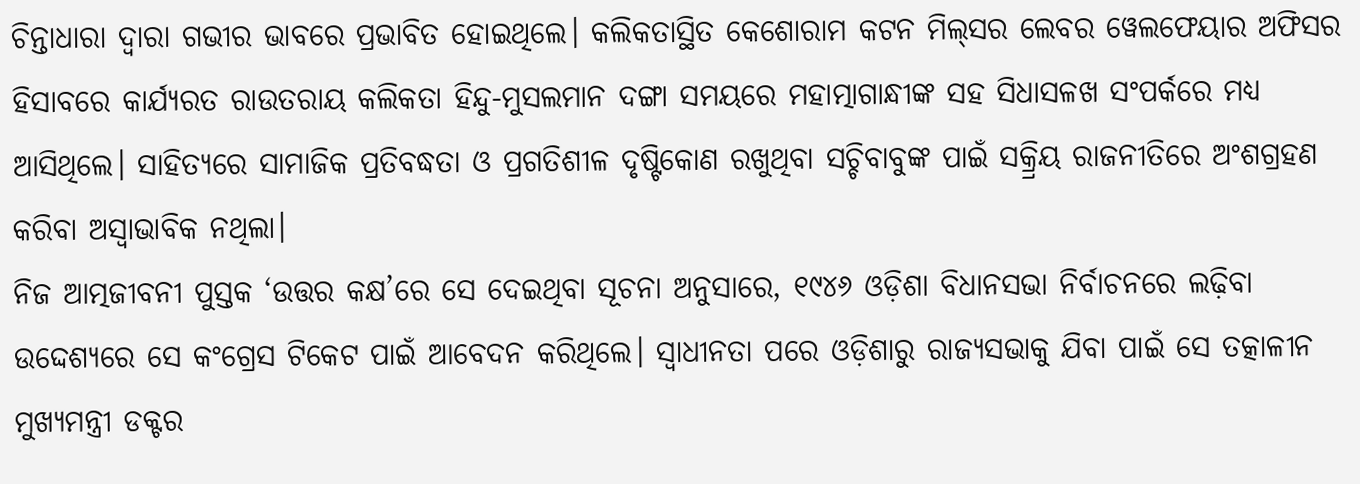ଚିନ୍ତାଧାରା ଦ୍ଵାରା ଗଭୀର ଭାବରେ ପ୍ରଭାବିତ ହୋଇଥିଲେ। କଲିକତାସ୍ଥିତ କେଶୋରାମ କଟନ ମିଲ୍‌ସର ଲେବର ୱେଲଫେୟାର ଅଫିସର ହିସାବରେ କାର୍ଯ୍ୟରତ ରାଉତରାୟ କଲିକତା ହିନ୍ଦୁ-ମୁସଲମାନ ଦଙ୍ଗା ସମୟରେ ମହାତ୍ମାଗାନ୍ଧୀଙ୍କ ସହ ସିଧାସଳଖ ସଂପର୍କରେ ମଧ୍ୟ ଆସିଥିଲେ। ସାହିତ୍ୟରେ ସାମାଜିକ ପ୍ରତିବଦ୍ଧତା ଓ ପ୍ରଗତିଶୀଳ ଦୃଷ୍ଟିକୋଣ ରଖୁଥିବା ସଚ୍ଚିବାବୁଙ୍କ ପାଇଁ ସକ୍ର୍ରିୟ ରାଜନୀତିରେ ଅଂଶଗ୍ରହଣ କରିବା ଅସ୍ୱାଭାବିକ ନଥିଲା।
ନିଜ ଆତ୍ମଜୀବନୀ ପୁସ୍ତକ ‘ଉତ୍ତର କକ୍ଷ’ରେ ସେ ଦେଇଥିବା ସୂଚନା ଅନୁସାରେ, ୧୯୪୬ ଓଡ଼ିଶା ବିଧାନସଭା ନିର୍ବାଚନରେ ଲଢ଼ିବା ଉଦ୍ଦେଶ୍ୟରେ ସେ କଂଗ୍ରେସ ଟିକେଟ ପାଇଁ ଆବେଦନ କରିଥିଲେ। ସ୍ୱାଧୀନତା ପରେ ଓଡ଼ିଶାରୁ ରାଜ୍ୟସଭାକୁ ଯିବା ପାଇଁ ସେ ତତ୍କାଳୀନ ମୁଖ୍ୟମନ୍ତ୍ରୀ ଡକ୍ଟର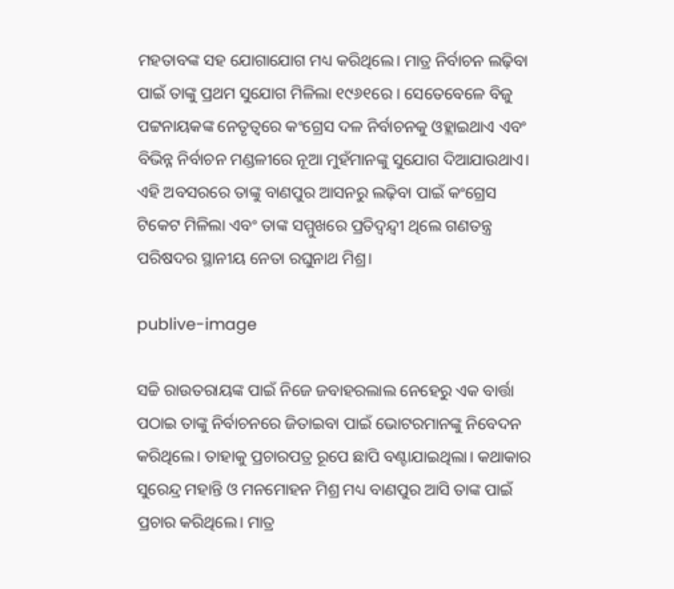ମହତାବଙ୍କ ସହ ଯୋଗାଯୋଗ ମଧ୍ୟ କରିଥିଲେ। ମାତ୍ର ନିର୍ବାଚନ ଲଢ଼ିବା ପାଇଁ ତାଙ୍କୁ ପ୍ରଥମ ସୁଯୋଗ ମିଳିଲା ୧୯୬୧ରେ । ସେତେବେଳେ ବିଜୁ ପଟ୍ଟନାୟକଙ୍କ ନେତୃତ୍ଵରେ କଂଗ୍ରେସ ଦଳ ନିର୍ବାଚନକୁ ଓହ୍ଲାଇଥାଏ ଏବଂ ବିଭିନ୍ନ ନିର୍ବାଚନ ମଣ୍ଡଳୀରେ ନୂଆ ମୁହଁମାନଙ୍କୁ ସୁଯୋଗ ଦିଆଯାଉଥାଏ। ଏହି ଅବସରରେ ତାଙ୍କୁ ବାଣପୁର ଆସନରୁ ଲଢ଼ିବା ପାଇଁ କଂଗ୍ରେସ ଟିକେଟ ମିଳିଲା ଏବଂ ତାଙ୍କ ସମ୍ମୁଖରେ ପ୍ରତିଦ୍ଵନ୍ଦ୍ୱୀ ଥିଲେ ଗଣତନ୍ତ୍ର ପରିଷଦର ସ୍ଥାନୀୟ ନେତା ରଘୁନାଥ ମିଶ୍ର।

publive-image

ସଚ୍ଚି ରାଉତରାୟଙ୍କ ପାଇଁ ନିଜେ ଜବାହରଲାଲ ନେହେରୁ ଏକ ବାର୍ତ୍ତା ପଠାଇ ତାଙ୍କୁ ନିର୍ବାଚନରେ ଜିତାଇବା ପାଇଁ ଭୋଟରମାନଙ୍କୁ ନିବେଦନ କରିଥିଲେ। ତାହାକୁ ପ୍ରଚାରପତ୍ର ରୂପେ ଛାପି ବଣ୍ଟାଯାଇଥିଲା। କଥାକାର ସୁରେନ୍ଦ୍ର ମହାନ୍ତି ଓ ମନମୋହନ ମିଶ୍ର ମଧ୍ୟ ବାଣପୁର ଆସି ତାଙ୍କ ପାଇଁ ପ୍ରଚାର କରିଥିଲେ। ମାତ୍ର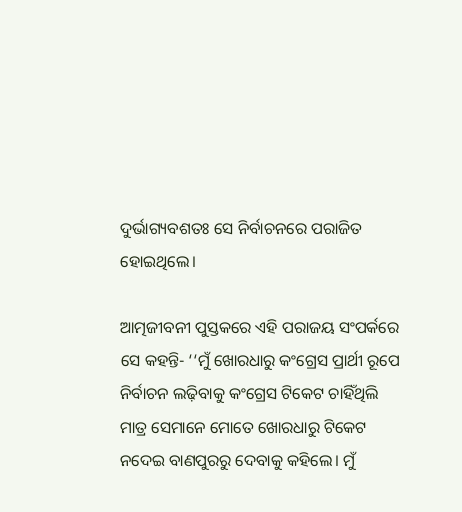ଦୁର୍ଭାଗ୍ୟବଶତଃ ସେ ନିର୍ବାଚନରେ ପରାଜିତ ହୋଇଥିଲେ।

ଆତ୍ମଜୀବନୀ ପୁସ୍ତକରେ ଏହି ପରାଜୟ ସଂପର୍କରେ ସେ କହନ୍ତି- ‘‘ମୁଁ ଖୋରଧାରୁ କଂଗ୍ରେସ ପ୍ରାର୍ଥୀ ରୂପେ ନିର୍ବାଚନ ଲଢ଼ିବାକୁ କଂଗ୍ରେସ ଟିକେଟ ଚାହିଁଥିଲି ମାତ୍ର ସେମାନେ ମୋତେ ଖୋରଧାରୁ ଟିକେଟ ନଦେଇ ବାଣପୁରରୁ ଦେବାକୁ କହିଲେ। ମୁଁ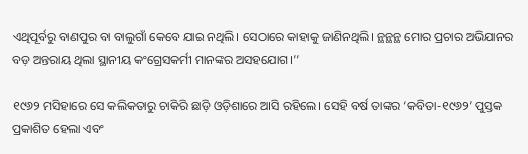ଏଥିପୂର୍ବରୁ ବାଣପୁର ବା ବାଲୁଗାଁ କେବେ ଯାଇ ନଥିଲି। ସେଠାରେ କାହାକୁ ଜାଣିନଥିଲି। ନ୍ଥନ୍ଥନ୍ଥ ମୋର ପ୍ରଚାର ଅଭିଯାନର ବଡ଼ ଅନ୍ତରାୟ ଥିଲା ସ୍ଥାନୀୟ କଂଗ୍ରେସକର୍ମୀ ମାନଙ୍କର ଅସହଯୋଗ।’’

୧୯୬୨ ମସିହାରେ ସେ କଲିକତାରୁ ଚାକିରି ଛାଡ଼ି ଓଡ଼ିଶାରେ ଆସି ରହିଲେ। ସେହି ବର୍ଷ ତାଙ୍କର ‘କବିତା-୧୯୬୨’ ପୁସ୍ତକ ପ୍ରକାଶିତ ହେଲା ଏବଂ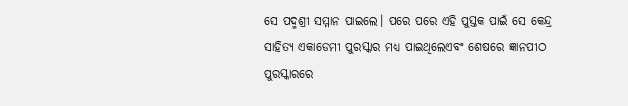ସେ ପଦ୍ମଶ୍ରୀ ସମ୍ମାନ ପାଇଲେ। ପରେ ପରେ ଏହି ପୁସ୍ତକ ପାଇଁ ସେ କେନ୍ଦ୍ର ସାହିତ୍ୟ ଏକାଡେମୀ ପୁରସ୍କାର ମଧ୍ୟ ପାଇଥିଲେଏବଂ ଶେଷରେ ଜ୍ଞାନପୀଠ ପୁରସ୍କାରରେ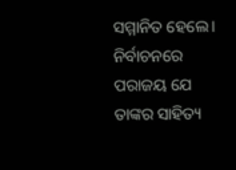ସମ୍ମାନିତ ହେଲେ। ନିର୍ବାଚନରେ ପରାଜୟ ଯେ ତାଙ୍କର ସାହିତ୍ୟ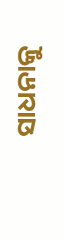ସାଧନାକୁ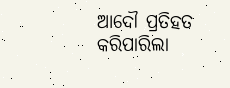ଆଦୌ ପ୍ରତିହତ କରିପାରିଲା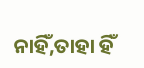ନାହିଁ,ତାହା ହିଁ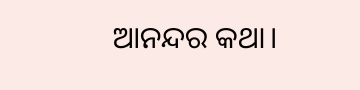ଆନନ୍ଦର କଥା।